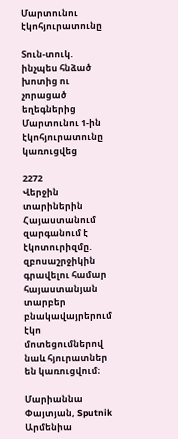Մարտունու էկոհյուրատունը

Տուն-տուկ. ինչպես հնձած խոտից ու չորացած եղեգներից Մարտունու 1-ին էկոհյուրատունը կառուցվեց

2272
Վերջին տարիներին Հայաստանում զարգանում է էկոտուրիզմը. զբոսաշրջիկին գրավելու համար հայաստանյան տարբեր բնակավայրերում էկո մոտեցումներով նաև հյուրատներ են կառուցվում։

Մարիաննա Փայտյան, Sputnik Արմենիա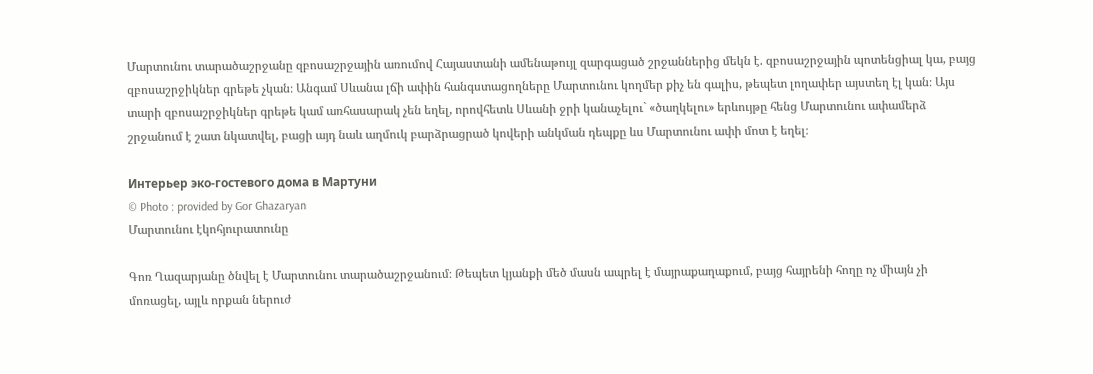Մարտունու տարածաշրջանը զբոսաշրջային առումով Հայաստանի ամենաթույլ զարգացած շրջաններից մեկն է. զբոսաշրջային պոտենցիալ կա, բայց զբոսաշրջիկներ գրեթե չկան։ Անգամ Սևանա լճի ափին հանգստացողները Մարտունու կողմեր քիչ են գալիս, թեպետ լողափեր այստեղ էլ կան։ Այս տարի զբոսաշրջիկներ գրեթե կամ առհասարակ չեն եղել, որովհետև Սևանի ջրի կանաչելու` «ծաղկելու» երևույթը հենց Մարտունու ափամերձ շրջանում է շատ նկատվել, բացի այդ նաև աղմուկ բարձրացրած կովերի անկման դեպքը ևս Մարտունու ափի մոտ է եղել։

Интерьер эко-гостевого дома в Мартуни
© Photo : provided by Gor Ghazaryan
Մարտունու էկոհյուրատունը

Գոռ Ղազարյանը ծնվել է Մարտունու տարածաշրջանում։ Թեպետ կյանքի մեծ մասն ապրել է մայրաքաղաքում, բայց հայրենի հողը ոչ միայն չի մոռացել, այլև որքան ներուժ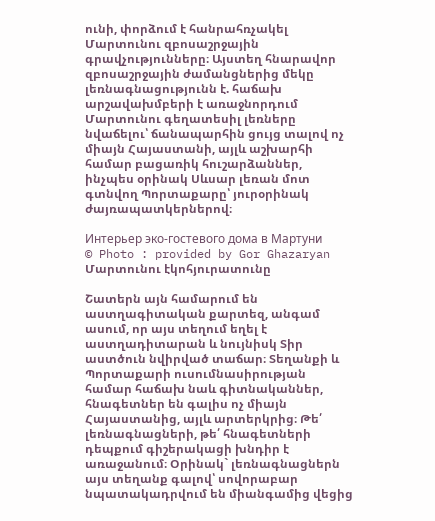ունի, փորձում է հանրահռչակել Մարտունու զբոսաշրջային գրավչությունները։ Այստեղ հնարավոր զբոսաշրջային ժամանցներից մեկը լեռնագնացությունն է. հաճախ արշավախմբերի է առաջնորդում Մարտունու գեղատեսիլ լեռները նվաճելու՝ ճանապարհին ցույց տալով ոչ միայն Հայաստանի, այլև աշխարհի համար բացառիկ հուշարձաններ, ինչպես օրինակ Սևսար լեռան մոտ գտնվող Պորտաքարը՝ յուրօրինակ ժայռապատկերներով։

Интерьер эко-гостевого дома в Мартуни
© Photo : provided by Gor Ghazaryan
Մարտունու էկոհյուրատունը

Շատերն այն համարում են աստղագիտական քարտեզ, անգամ ասում, որ այս տեղում եղել է աստղադիտարան և նույնիսկ Տիր աստծուն նվիրված տաճար։ Տեղանքի և Պորտաքարի ուսումնասիրության համար հաճախ նաև գիտնականներ, հնագետներ են գալիս ոչ միայն Հայաստանից, այլև արտերկրից։ Թե՛ լեռնագնացների, թե՛ հնագետների դեպքում գիշերակացի խնդիր է առաջանում։ Օրինակ` լեռնագնացներն այս տեղանք գալով՝ սովորաբար նպատակադրվում են միանգամից վեցից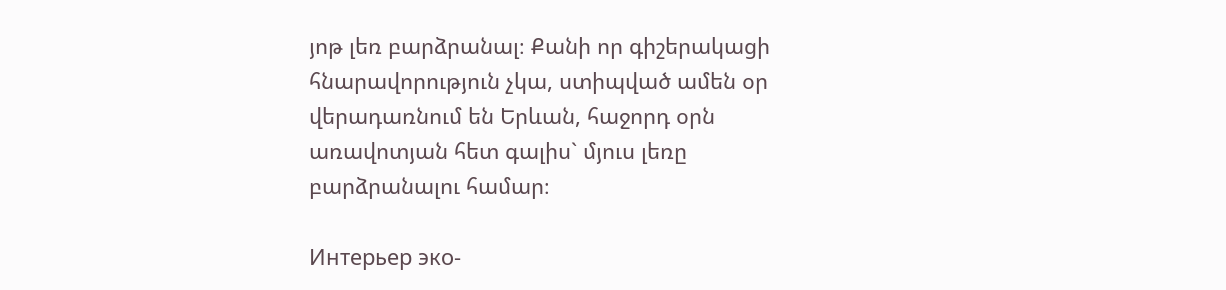յոթ լեռ բարձրանալ։ Քանի որ գիշերակացի հնարավորություն չկա, ստիպված ամեն օր վերադառնում են Երևան, հաջորդ օրն առավոտյան հետ գալիս` մյուս լեռը բարձրանալու համար։

Интерьер эко-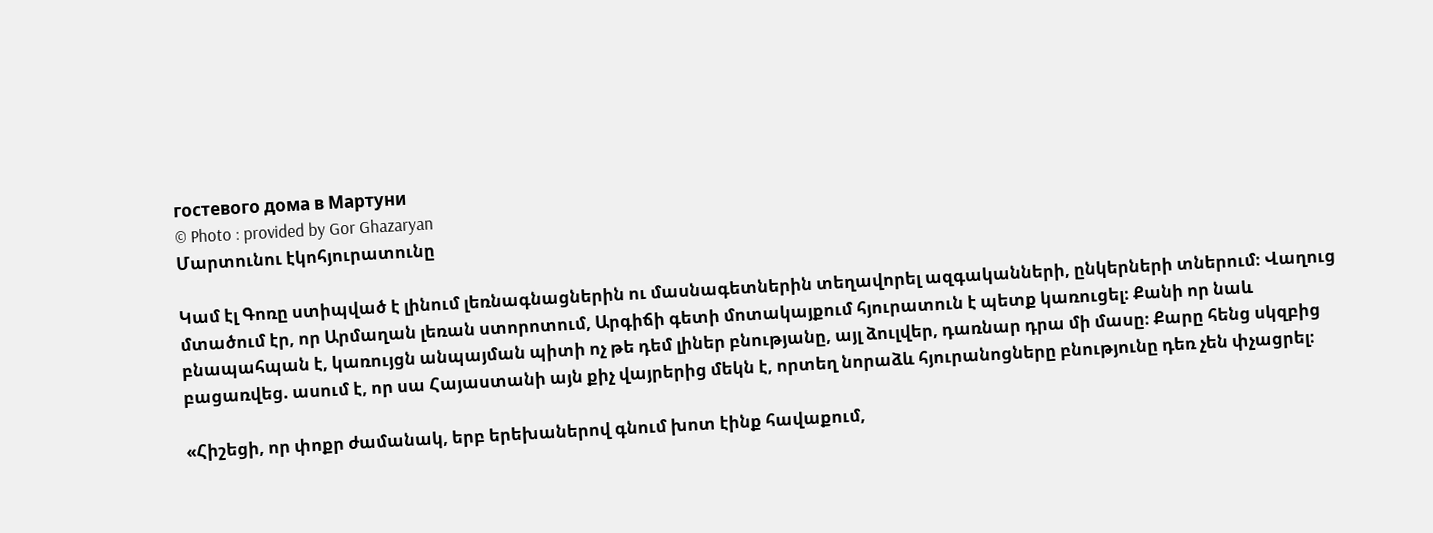гостевого дома в Мартуни
© Photo : provided by Gor Ghazaryan
Մարտունու էկոհյուրատունը

Կամ էլ Գոռը ստիպված է լինում լեռնագնացներին ու մասնագետներին տեղավորել ազգականների, ընկերների տներում։ Վաղուց մտածում էր, որ Արմաղան լեռան ստորոտում, Արգիճի գետի մոտակայքում հյուրատուն է պետք կառուցել։ Քանի որ նաև բնապահպան է, կառույցն անպայման պիտի ոչ թե դեմ լիներ բնությանը, այլ ձուլվեր, դառնար դրա մի մասը։ Քարը հենց սկզբից բացառվեց. ասում է, որ սա Հայաստանի այն քիչ վայրերից մեկն է, որտեղ նորաձև հյուրանոցները բնությունը դեռ չեն փչացրել։

«Հիշեցի, որ փոքր ժամանակ, երբ երեխաներով գնում խոտ էինք հավաքում,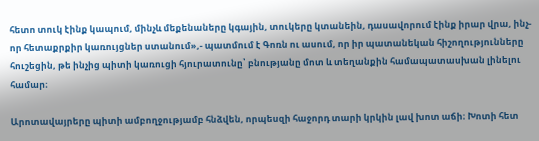հետո տուկ էինք կապում, մինչև մեքենաները կգային, տուկերը կտանեին, դասավորում էինք իրար վրա, ինչ-որ հետաքրքիր կառույցներ ստանում»,- պատմում է Գոռն ու ասում, որ իր պատանեկան հիշողությունները հուշեցին, թե ինչից պիտի կառուցի հյուրատունը՝ բնությանը մոտ և տեղանքին համապատասխան լինելու համար։

Արոտավայրերը պիտի ամբողջությամբ հնձվեն, որպեսզի հաջորդ տարի կրկին լավ խոտ աճի։ Խոտի հետ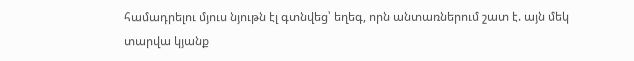համադրելու մյուս նյութն էլ գտնվեց՝ եղեգ, որն անտառներում շատ է. այն մեկ տարվա կյանք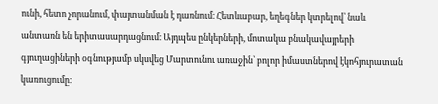ունի, հետո չորանում, փայտանման է դառնում։ Հետևաբար, եղեգներ կտրելով՝ նաև անտառն են երիտասարդացնում։ Այդպես ընկերների, մոտակա բնակավայրերի գյուղացիների օգնությամբ սկսվեց Մարտունու առաջին՝ բոլոր իմաստներով էկոհյուրատան կառուցումը։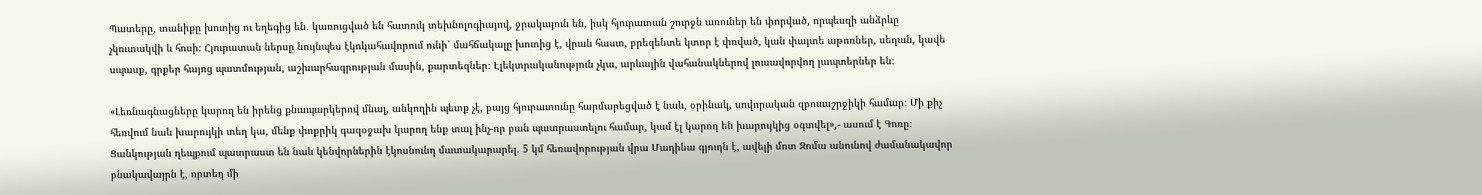Պատերը, տանիքը խոտից ու եղեգից են. կառուցված են հատուկ տեխնոլոգիայով, ջրակայուն են, իսկ հյուրատան շուրջն առուներ են փորված, որպեսզի անձրևը չկուտակվի և հոսի։ Հյուրատան ներսը նույնպես էկոկահավորում ունի՝ մահճակալը խոտից է, վրան հաստ, բրեզենտե կտոր է փռված, կան փայտե աթոռներ, սեղան, կավե սպասք, գրքեր հայոց պատմության, աշխարհագրության մասին, քարտեզներ։ Էլեկտրականություն չկա, արևային վահանակներով լուսավորվող լապտերներ են։

«Լեռնագնացները կարող են իրենց քնապարկերով մնալ, անկողին պետք չէ, բայց հյուրատունը հարմարեցված է նաև, օրինակ, սովորական զբոսաշրջիկի համար։ Մի քիչ հեռվում նաև խարույկի տեղ կա, մենք փոքրիկ գազօջախ կարող ենք տալ ինչ-որ բան պատրաստելու համար, կամ էլ կարող են խարույկից օգտվել»,- ասում է Գոռը։ Ցանկության դեպքում պատրաստ են նաև կենվորներին էկոսնունդ մատակարարել. 5 կմ հեռավորության վրա Մադինա գյուղն է, ավելի մոտ Զոմա անունով ժամանակավոր բնակավայրն է, որտեղ մի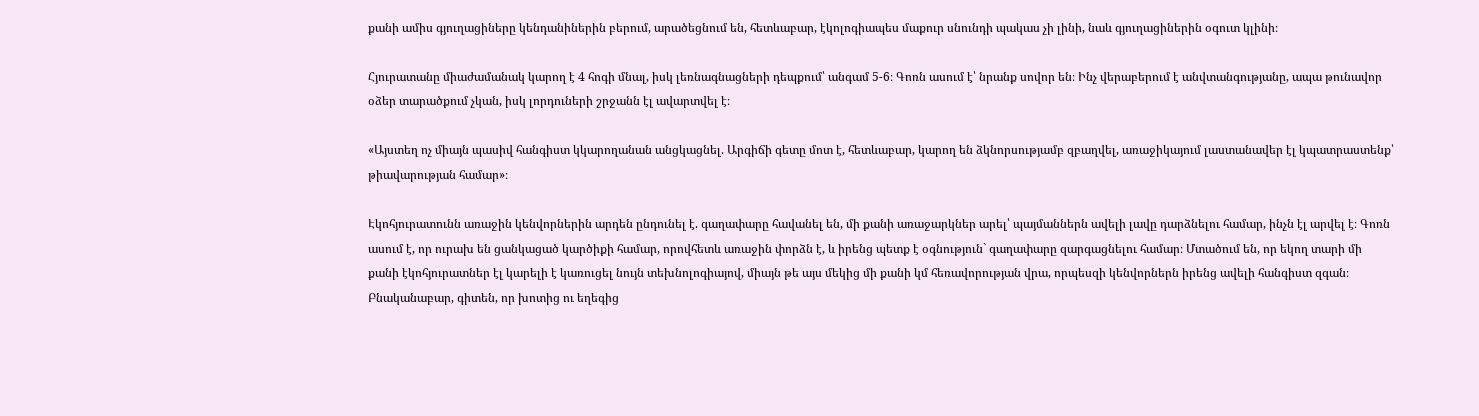քանի ամիս գյուղացիները կենդանիներին բերում, արածեցնում են, հետևաբար, էկոլոգիապես մաքուր սնունդի պակաս չի լինի, նաև գյուղացիներին օգուտ կլինի։

Հյուրատանը միաժամանակ կարող է 4 հոգի մնալ, իսկ լեռնագնացների դեպքում՝ անգամ 5-6։ Գոռն ասում է՝ նրանք սովոր են։ Ինչ վերաբերում է անվտանգությանը, ապա թունավոր օձեր տարածքում չկան, իսկ լորդուների շրջանն էլ ավարտվել է։

«Այստեղ ոչ միայն պասիվ հանգիստ կկարողանան անցկացնել. Արգիճի գետը մոտ է, հետևաբար, կարող են ձկնորսությամբ զբաղվել, առաջիկայում լաստանավեր էլ կպատրաստենք՝ թիավարության համար»։

Էկոհյուրատունն առաջին կենվորներին արդեն ընդունել է. գաղափարը հավանել են, մի քանի առաջարկներ արել՝ պայմաններն ավելի լավը դարձնելու համար, ինչն էլ արվել է։ Գոռն ասում է, որ ուրախ են ցանկացած կարծիքի համար, որովհետև առաջին փորձն է, և իրենց պետք է օգնություն` գաղափարը զարգացնելու համար։ Մտածում են, որ եկող տարի մի քանի էկոհյուրատներ էլ կարելի է կառուցել նույն տեխնոլոգիայով, միայն թե այս մեկից մի քանի կմ հեռավորության վրա, որպեսզի կենվորներն իրենց ավելի հանգիստ զգան։ Բնականաբար, գիտեն, որ խոտից ու եղեգից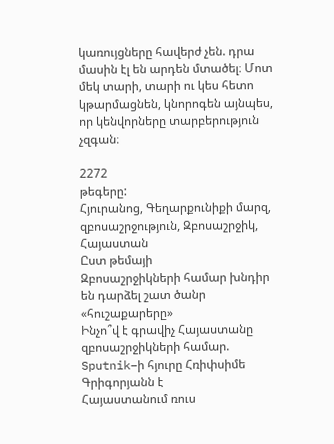կառույցները հավերժ չեն. դրա մասին էլ են արդեն մտածել։ Մոտ մեկ տարի, տարի ու կես հետո կթարմացնեն, կնորոգեն այնպես, որ կենվորները տարբերություն չզգան։

2272
թեգերը:
Հյուրանոց, Գեղարքունիքի մարզ, զբոսաշրջություն, Զբոսաշրջիկ, Հայաստան
Ըստ թեմայի
Զբոսաշրջիկների համար խնդիր են դարձել շատ ծանր «հուշաքարերը»
Ինչո՞վ է գրավիչ Հայաստանը զբոսաշրջիկների համար. Sputnik–ի հյուրը Հռիփսիմե Գրիգորյանն է
Հայաստանում ռուս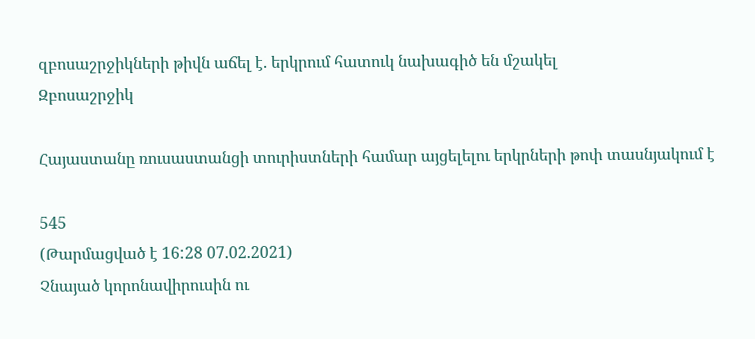զբոսաշրջիկների թիվն աճել է. երկրում հատուկ նախագիծ են մշակել
Զբոսաշրջիկ

Հայաստանը ռուսաստանցի տուրիստների համար այցելելու երկրների թոփ տասնյակում է

545
(Թարմացված է 16:28 07.02.2021)
Չնայած կորոնավիրուսին ու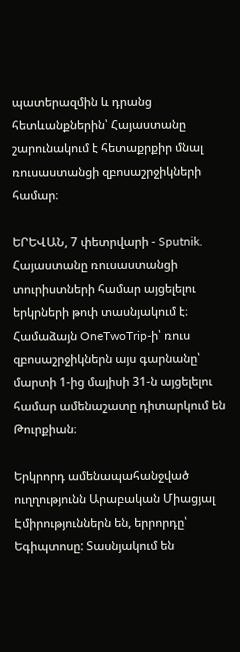պատերազմին և դրանց հետևանքներին՝ Հայաստանը շարունակում է հետաքրքիր մնալ ռուսաստանցի զբոսաշրջիկների համար։

ԵՐԵՎԱՆ, 7 փետրվարի - Sputnik. Հայաստանը ռուսաստանցի տուրիստների համար այցելելու երկրների թոփ տասնյակում է։  Համաձայն OneTwoTrip-ի՝ ռուս զբոսաշրջիկներն այս գարնանը՝ մարտի 1-ից մայիսի 31-ն այցելելու համար ամենաշատը դիտարկում են Թուրքիան։

Երկրորդ ամենապահանջված ուղղությունն Արաբական Միացյալ Էմիրություններն են, երրորդը՝ Եգիպտոսը: Տասնյակում են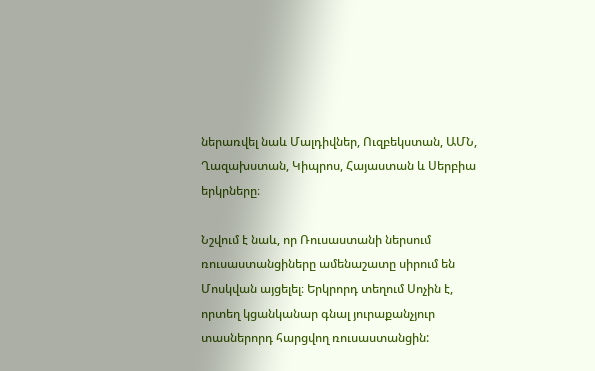ներառվել նաև Մալդիվներ, Ուզբեկստան, ԱՄՆ, Ղազախստան, Կիպրոս, Հայաստան և Սերբիա երկրները։

Նշվում է նաև, որ Ռուսաստանի ներսում ռուսաստանցիները ամենաշատը սիրում են Մոսկվան այցելել։ Երկրորդ տեղում Սոչին է, որտեղ կցանկանար գնալ յուրաքանչյուր տասներորդ հարցվող ռուսաստանցին: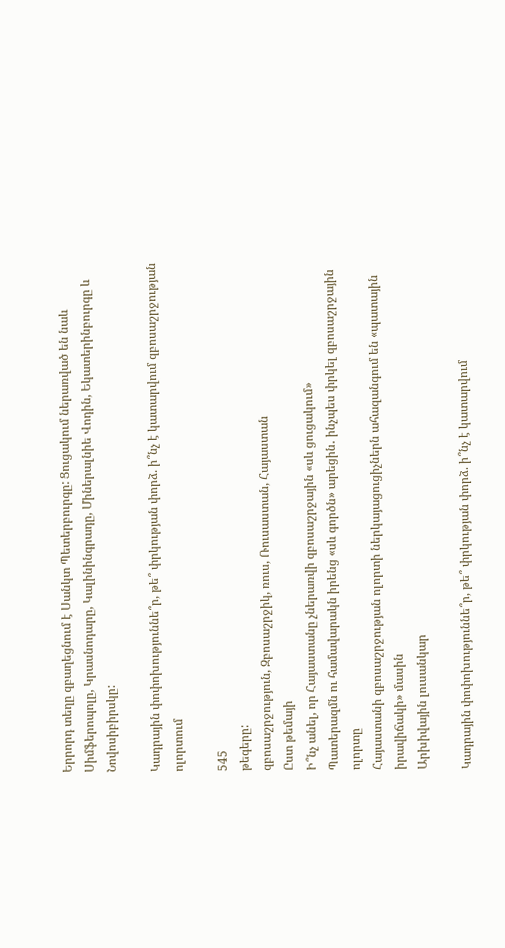Երրորդ տեղը զբաղեցնում է Սանկտ Պետերբուրգը: Ցուցակում ներառված են նաև Սիմֆերոպոլը, Կրասնոդարը, Կալինինգրադը, Միներալնիե Վոդին, Եկատերինբուրգը և Նովոսիբիրսկը:

Կադրային փոփոխություննե՞ր, թե՞ փրկության փորձ. ի՞նչ է կատարվում զբոսաշրջության ոլորտում

545
թեգերը:
զբոսաշրջություն, Զբոսաշրջիկ, ռուս, Ռուսաստան, Հայաստան
Ըստ թեմայի
Ի՞նչ անել, որ Հայաստանը չներառվի զբոսաշրջային «սև ցուցակում»
Պատերազմն ու համավարակն իրենց «սև գործն» արեցին․ ինչպես փրկել զբոսաշրջային ոլորտը
Հայաստանի զբոսաշրջության ոլորտի ներկայացուցիչներն ահազանգում են «պատային իրավիճակի» մասին
Արխիվային լուսանկար

Կադրային փոփոխություննե՞ր, թե՞ փրկության փորձ. ի՞նչ է կատարվում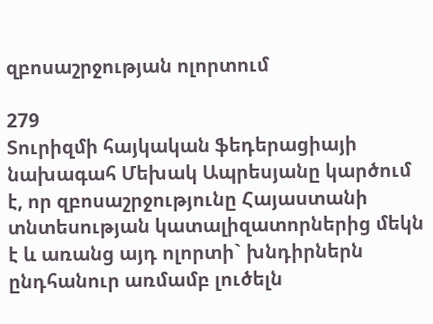զբոսաշրջության ոլորտում

279
Տուրիզմի հայկական ֆեդերացիայի նախագահ Մեխակ Ապրեսյանը կարծում է, որ զբոսաշրջությունը Հայաստանի տնտեսության կատալիզատորներից մեկն է և առանց այդ ոլորտի` խնդիրներն ընդհանուր առմամբ լուծելն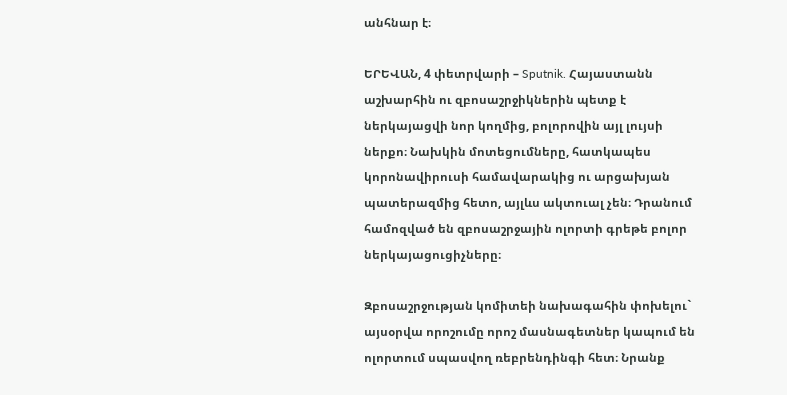անհնար է։

ԵՐԵՎԱՆ, 4 փետրվարի – Sputnik. Հայաստանն աշխարհին ու զբոսաշրջիկներին պետք է ներկայացվի նոր կողմից, բոլորովին այլ լույսի ներքո։ Նախկին մոտեցումները, հատկապես կորոնավիրուսի համավարակից ու արցախյան պատերազմից հետո, այլևս ակտուալ չեն։ Դրանում համոզված են զբոսաշրջային ոլորտի գրեթե բոլոր ներկայացուցիչները։

Զբոսաշրջության կոմիտեի նախագահին փոխելու` այսօրվա որոշումը որոշ մասնագետներ կապում են ոլորտում սպասվող ռեբրենդինգի հետ։ Նրանք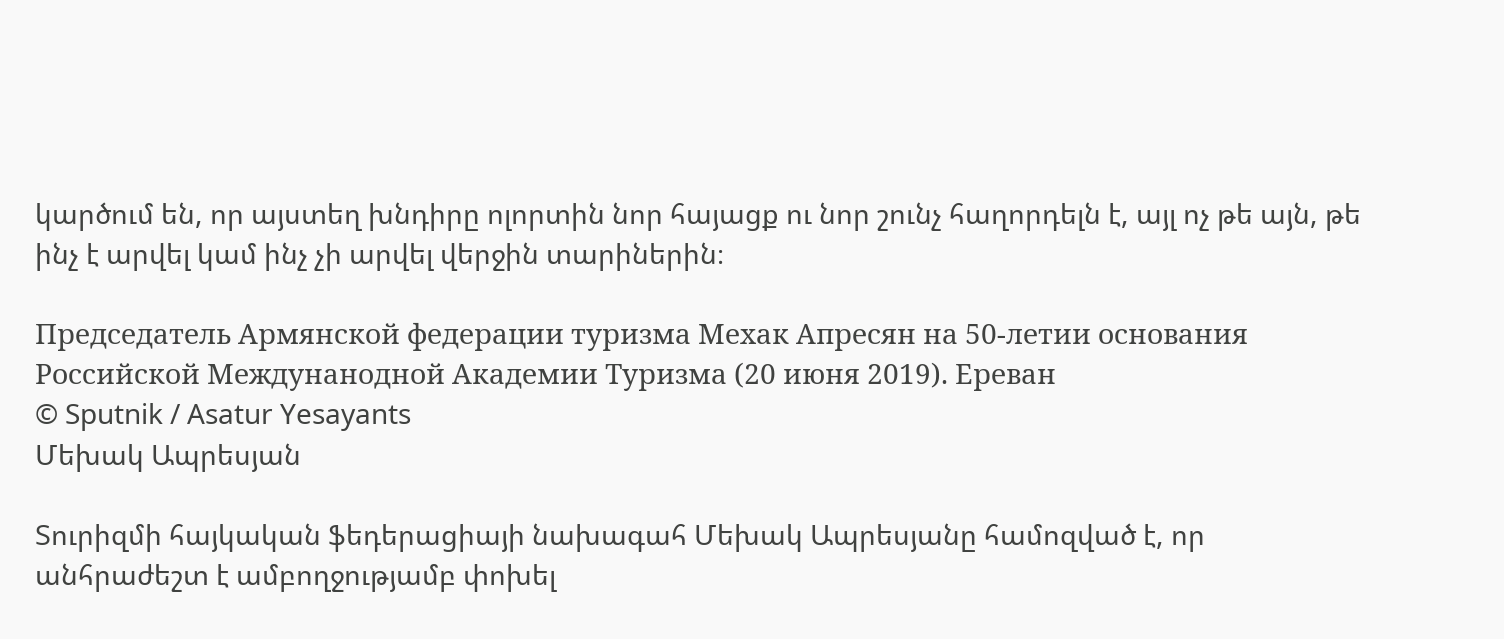կարծում են, որ այստեղ խնդիրը ոլորտին նոր հայացք ու նոր շունչ հաղորդելն է, այլ ոչ թե այն, թե ինչ է արվել կամ ինչ չի արվել վերջին տարիներին։

Председатель Армянской федерации туризма Мехак Апресян на 50-летии основания Российской Междунанодной Академии Туризма (20 июня 2019). Еревaн
© Sputnik / Asatur Yesayants
Մեխակ Ապրեսյան

Տուրիզմի հայկական ֆեդերացիայի նախագահ Մեխակ Ապրեսյանը համոզված է, որ անհրաժեշտ է ամբողջությամբ փոխել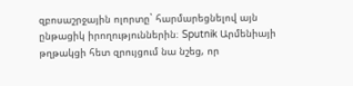զբոսաշրջային ոլորտը` հարմարեցնելով այն ընթացիկ իրողություններին։ Sputnik Արմենիայի թղթակցի հետ զրույցում նա նշեց, որ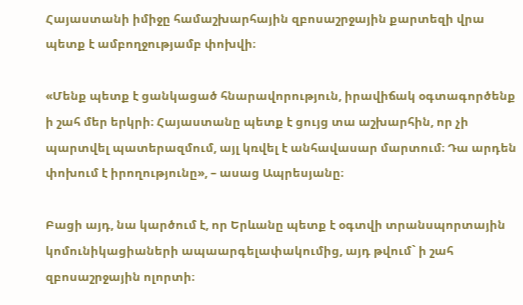Հայաստանի իմիջը համաշխարհային զբոսաշրջային քարտեզի վրա պետք է ամբողջությամբ փոխվի։

«Մենք պետք է ցանկացած հնարավորություն, իրավիճակ օգտագործենք ի շահ մեր երկրի։ Հայաստանը պետք է ցույց տա աշխարհին, որ չի պարտվել պատերազմում, այլ կռվել է անհավասար մարտում։ Դա արդեն փոխում է իրողությունը», – ասաց Ապրեսյանը։

Բացի այդ, նա կարծում է, որ Երևանը պետք է օգտվի տրանսպորտային կոմունիկացիաների ապաարգելափակումից, այդ թվում` ի շահ զբոսաշրջային ոլորտի։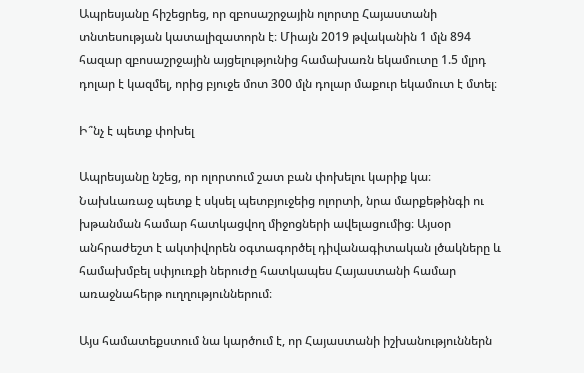Ապրեսյանը հիշեցրեց, որ զբոսաշրջային ոլորտը Հայաստանի տնտեսության կատալիզատորն է։ Միայն 2019 թվականին 1 մլն 894 հազար զբոսաշրջային այցելությունից համախառն եկամուտը 1.5 մլրդ դոլար է կազմել, որից բյուջե մոտ 300 մլն դոլար մաքուր եկամուտ է մտել։

Ի՞նչ է պետք փոխել

Ապրեսյանը նշեց, որ ոլորտում շատ բան փոխելու կարիք կա։ Նախևառաջ պետք է սկսել պետբյուջեից ոլորտի, նրա մարքեթինգի ու խթանման համար հատկացվող միջոցների ավելացումից։ Այսօր անհրաժեշտ է ակտիվորեն օգտագործել դիվանագիտական լծակները և համախմբել սփյուռքի ներուժը հատկապես Հայաստանի համար առաջնահերթ ուղղություններում։

Այս համատեքստում նա կարծում է, որ Հայաստանի իշխանություններն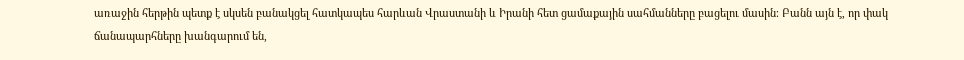առաջին հերթին պետք է սկսեն բանակցել հատկապես հարևան Վրաստանի և Իրանի հետ ցամաքային սահմանները բացելու մասին։ Բանն այն է, որ փակ ճանապարհները խանգարում են,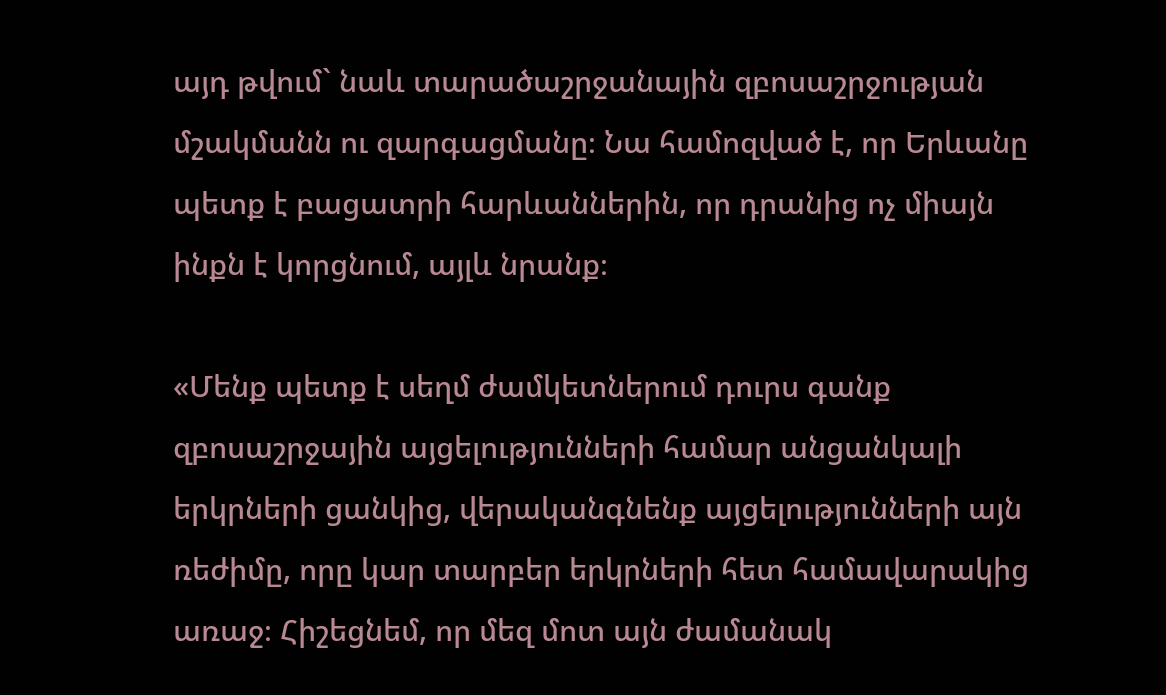այդ թվում` նաև տարածաշրջանային զբոսաշրջության մշակմանն ու զարգացմանը։ Նա համոզված է, որ Երևանը պետք է բացատրի հարևաններին, որ դրանից ոչ միայն ինքն է կորցնում, այլև նրանք։

«Մենք պետք է սեղմ ժամկետներում դուրս գանք զբոսաշրջային այցելությունների համար անցանկալի երկրների ցանկից, վերականգնենք այցելությունների այն ռեժիմը, որը կար տարբեր երկրների հետ համավարակից առաջ։ Հիշեցնեմ, որ մեզ մոտ այն ժամանակ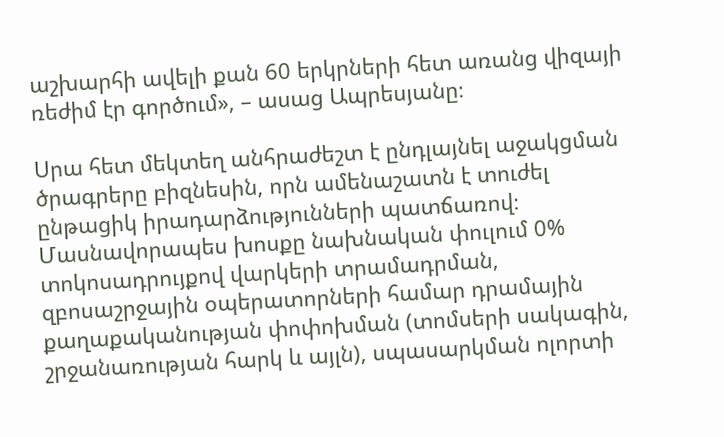աշխարհի ավելի քան 60 երկրների հետ առանց վիզայի ռեժիմ էր գործում», – ասաց Ապրեսյանը։

Սրա հետ մեկտեղ անհրաժեշտ է ընդլայնել աջակցման ծրագրերը բիզնեսին, որն ամենաշատն է տուժել ընթացիկ իրադարձությունների պատճառով։ Մասնավորապես խոսքը նախնական փուլում 0% տոկոսադրույքով վարկերի տրամադրման, զբոսաշրջային օպերատորների համար դրամային քաղաքականության փոփոխման (տոմսերի սակագին, շրջանառության հարկ և այլն), սպասարկման ոլորտի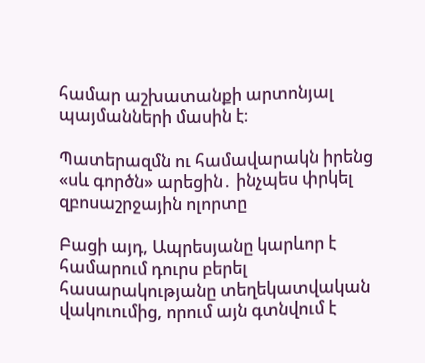համար աշխատանքի արտոնյալ պայմանների մասին է։

Պատերազմն ու համավարակն իրենց «սև գործն» արեցին․ ինչպես փրկել զբոսաշրջային ոլորտը

Բացի այդ, Ապրեսյանը կարևոր է համարում դուրս բերել հասարակությանը տեղեկատվական վակուումից, որում այն գտնվում է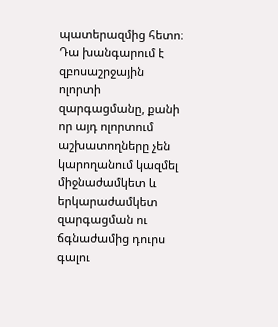պատերազմից հետո։ Դա խանգարում է զբոսաշրջային ոլորտի զարգացմանը, քանի որ այդ ոլորտում աշխատողները չեն կարողանում կազմել միջնաժամկետ և երկարաժամկետ զարգացման ու ճգնաժամից դուրս գալու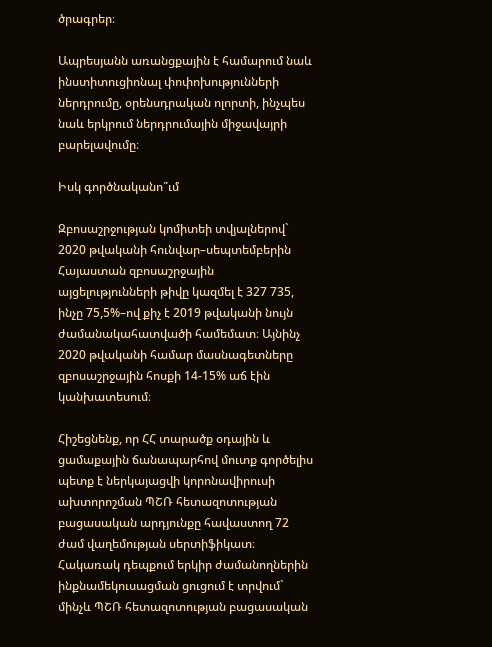ծրագրեր։

Ապրեսյանն առանցքային է համարում նաև ինստիտուցիոնալ փոփոխությունների ներդրումը, օրենսդրական ոլորտի, ինչպես նաև երկրում ներդրումային միջավայրի բարելավումը։

Իսկ գործնականո՞ւմ

Զբոսաշրջության կոմիտեի տվյալներով` 2020 թվականի հունվար–սեպտեմբերին Հայաստան զբոսաշրջային այցելությունների թիվը կազմել է 327 735, ինչը 75,5%–ով քիչ է 2019 թվականի նույն ժամանակահատվածի համեմատ։ Այնինչ 2020 թվականի համար մասնագետները զբոսաշրջային հոսքի 14-15% աճ էին կանխատեսում։

Հիշեցնենք, որ ՀՀ տարածք օդային և ցամաքային ճանապարհով մուտք գործելիս պետք է ներկայացվի կորոնավիրուսի ախտորոշման ՊՇՌ հետազոտության բացասական արդյունքը հավաստող 72 ժամ վաղեմության սերտիֆիկատ։ Հակառակ դեպքում երկիր ժամանողներին ինքնամեկուսացման ցուցում է տրվում` մինչև ՊՇՌ հետազոտության բացասական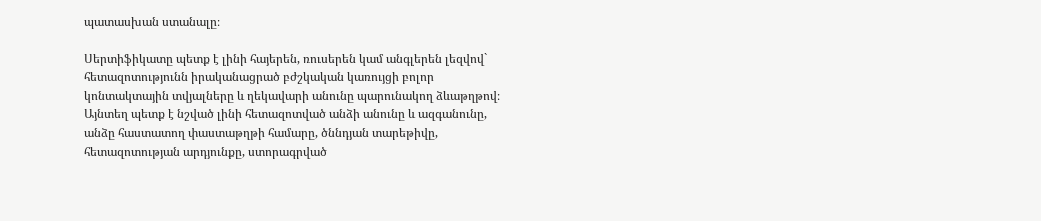պատասխան ստանալը։

Սերտիֆիկատը պետք է լինի հայերեն, ռուսերեն կամ անգլերեն լեզվով` հետազոտությունն իրականացրած բժշկական կառույցի բոլոր կոնտակտային տվյալները և ղեկավարի անունը պարունակող ձևաթղթով։ Այնտեղ պետք է նշված լինի հետազոտված անձի անունը և ազգանունը, անձը հաստատող փաստաթղթի համարը, ծննդյան տարեթիվը, հետազոտության արդյունքը, ստորագրված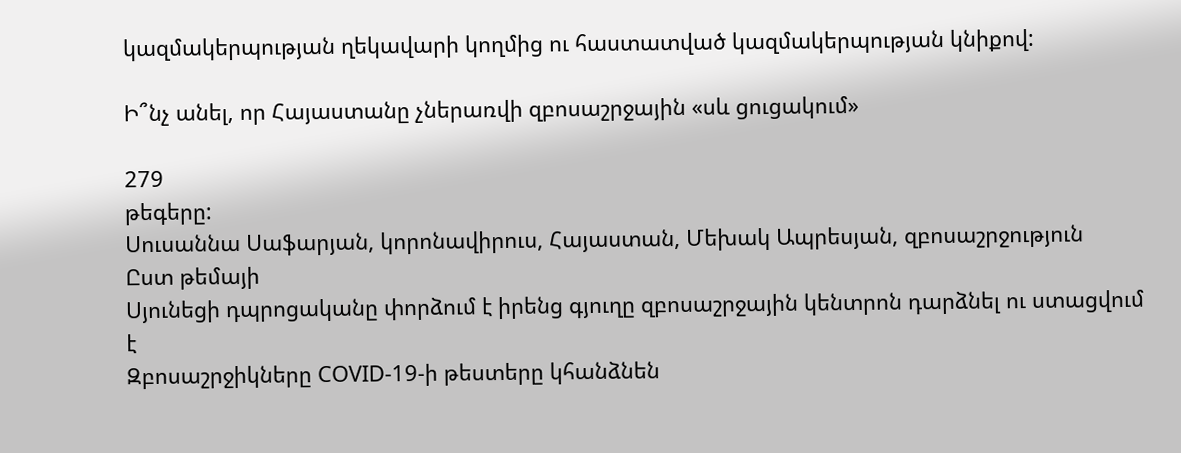կազմակերպության ղեկավարի կողմից ու հաստատված կազմակերպության կնիքով:

Ի՞նչ անել, որ Հայաստանը չներառվի զբոսաշրջային «սև ցուցակում»

279
թեգերը:
Սուսաննա Սաֆարյան, կորոնավիրուս, Հայաստան, Մեխակ Ապրեսյան, զբոսաշրջություն
Ըստ թեմայի
Սյունեցի դպրոցականը փորձում է իրենց գյուղը զբոսաշրջային կենտրոն դարձնել ու ստացվում է
Զբոսաշրջիկները COVID-19-ի թեստերը կհանձնեն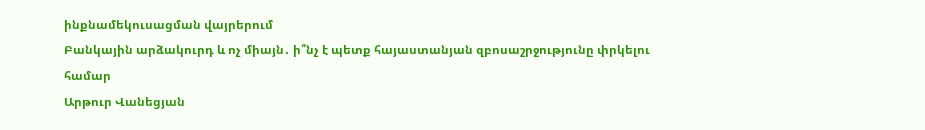ինքնամեկուսացման վայրերում
Բանկային արձակուրդ և ոչ միայն․ ի՞նչ է պետք հայաստանյան զբոսաշրջությունը փրկելու համար
Արթուր Վանեցյան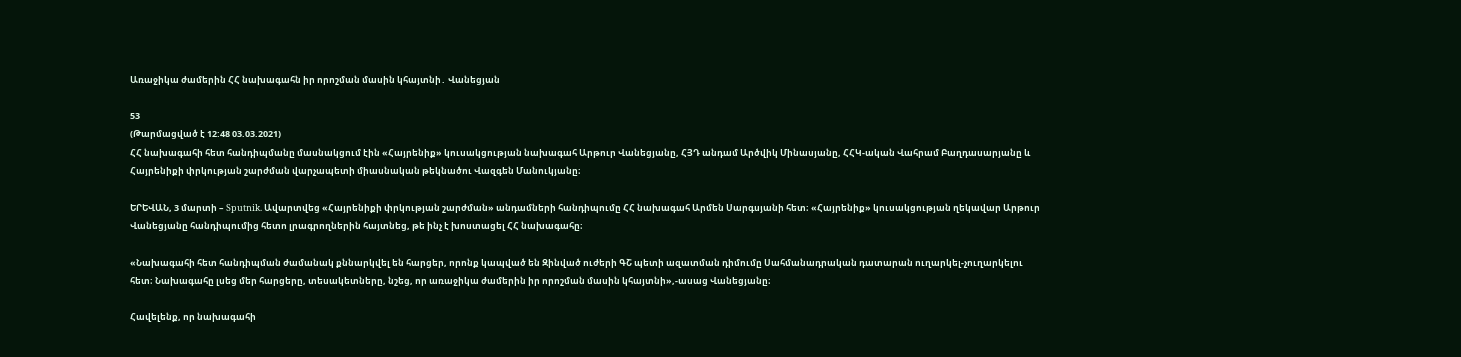Առաջիկա ժամերին ՀՀ նախագահն իր որոշման մասին կհայտնի․ Վանեցյան

53
(Թարմացված է 12:48 03.03.2021)
ՀՀ նախագահի հետ հանդիպմանը մասնակցում էին «Հայրենիք» կուսակցության նախագահ Արթուր Վանեցյանը, ՀՅԴ անդամ Արծվիկ Մինասյանը, ՀՀԿ-ական Վահրամ Բաղդասարյանը և Հայրենիքի փրկության շարժման վարչապետի միասնական թեկնածու Վազգեն Մանուկյանը։

ԵՐԵՎԱՆ, 3 մարտի – Sputnik. Ավարտվեց «Հայրենիքի փրկության շարժման» անդամների հանդիպումը ՀՀ նախագահ Արմեն Սարգսյանի հետ։ «Հայրենիք» կուսակցության ղեկավար Արթուր Վանեցյանը հանդիպումից հետո լրագրողներին հայտնեց, թե ինչ է խոստացել ՀՀ նախագահը։

«Նախագահի հետ հանդիպման ժամանակ քննարկվել են հարցեր, որոնք կապված են Զինված ուժերի ԳՇ պետի ազատման դիմումը Սահմանադրական դատարան ուղարկել-չուղարկելու հետ։ Նախագահը լսեց մեր հարցերը, տեսակետները, նշեց, որ առաջիկա ժամերին իր որոշման մասին կհայտնի»,-ասաց Վանեցյանը։

Հավելենք, որ նախագահի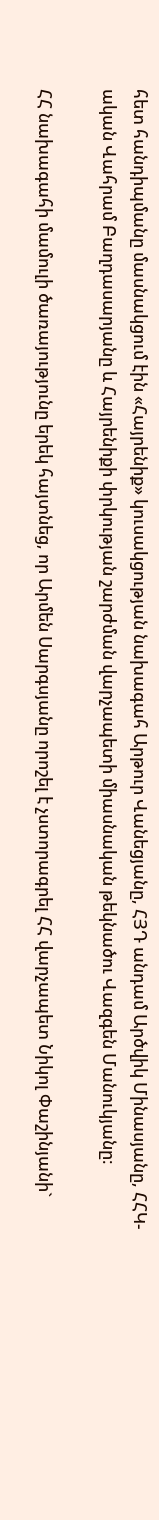հետ հանդիպմանը մասնակցում էին «Հայրենիք» կուսակցության նախագահ Արթուր Վանեցյանը, ՀՅԴ անդամ Արծվիկ Մինասյանը, ՀՀԿ-ական Վահրամ Բաղդասարյանը և Հայրենիքի փրկության շարժման վարչապետի միասնական թեկնածու Վազգեն Մանուկյանը։

ՀՀ նախագահի մամուլի ծառայությունը երեկ հայտնեց, որ Արմեն Սարգսյանը որոշել է չստորագրել ՀՀ վարչապետ Նիկոլ Փաշինյանի`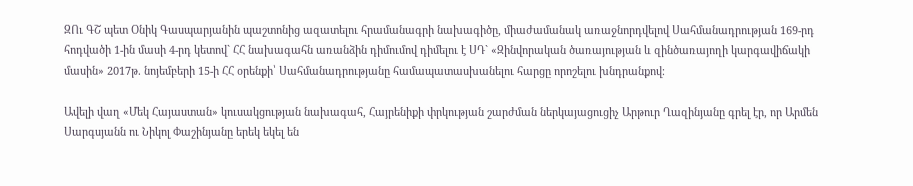ԶՈւ ԳՇ պետ Օնիկ Գասպարյանին պաշտոնից ազատելու հրամանագրի նախագիծը, միաժամանակ առաջնորդվելով Սահմանադրության 169-րդ հոդվածի 1-ին մասի 4-րդ կետով` ՀՀ նախագահն առանձին դիմումով դիմելու է ՍԴ` «Զինվորական ծառայության և զինծառայողի կարգավիճակի մասին» 2017թ. նոյեմբերի 15-ի ՀՀ օրենքի՝ Սահմանադրությանը համապատասխանելու հարցը որոշելու խնդրանքով։

Ավելի վաղ «Մեկ Հայաստան» կուսակցության նախագահ, Հայրենիքի փրկության շարժման ներկայացուցիչ Արթուր Ղազինյանը գրել էր, որ Արմեն Սարգսյանն ու Նիկոլ Փաշինյանը երեկ եկել են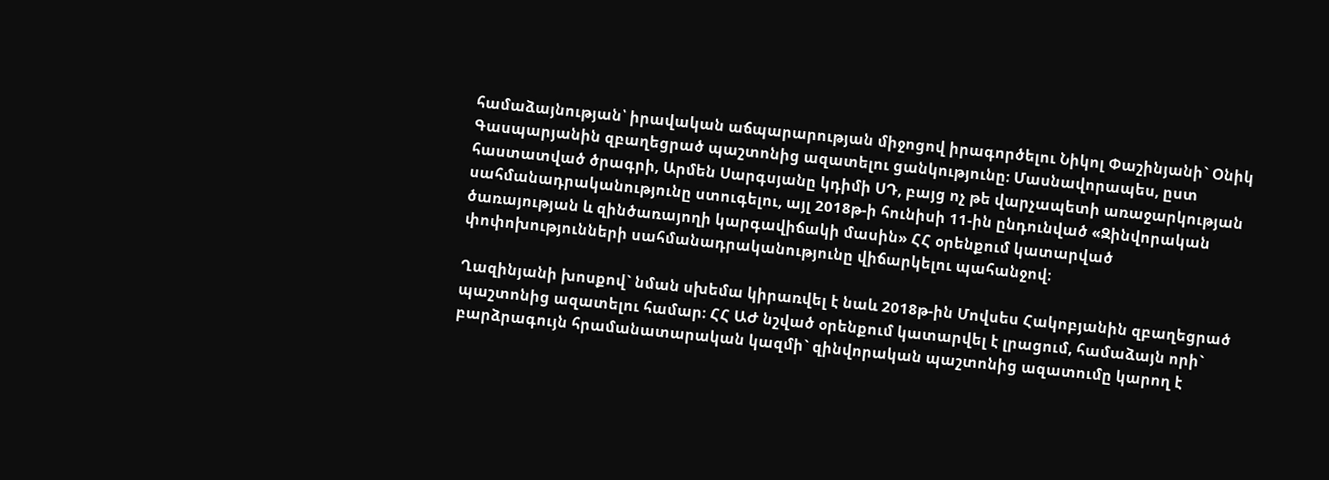համաձայնության՝ իրավական աճպարարության միջոցով իրագործելու Նիկոլ Փաշինյանի` Օնիկ Գասպարյանին զբաղեցրած պաշտոնից ազատելու ցանկությունը։ Մասնավորապես, ըստ հաստատված ծրագրի, Արմեն Սարգսյանը կդիմի ՍԴ, բայց ոչ թե վարչապետի առաջարկության սահմանադրականությունը ստուգելու, այլ 2018թ-ի հունիսի 11-ին ընդունված «Զինվորական ծառայության և զինծառայողի կարգավիճակի մասին» ՀՀ օրենքում կատարված փոփոխությունների սահմանադրականությունը վիճարկելու պահանջով։

Ղազինյանի խոսքով` նման սխեմա կիրառվել է նաև 2018թ-ին Մովսես Հակոբյանին զբաղեցրած պաշտոնից ազատելու համար։ ՀՀ ԱԺ նշված օրենքում կատարվել է լրացում, համաձայն որի` բարձրագույն հրամանատարական կազմի` զինվորական պաշտոնից ազատումը կարող է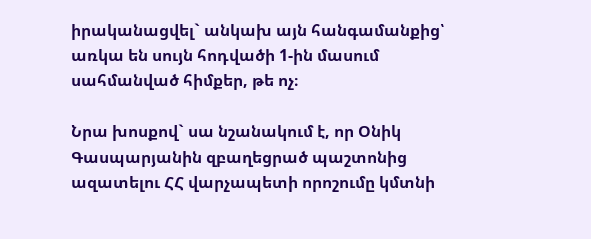իրականացվել` անկախ այն հանգամանքից՝ առկա են սույն հոդվածի 1-ին մասում սահմանված հիմքեր, թե ոչ։

Նրա խոսքով` սա նշանակում է, որ Օնիկ Գասպարյանին զբաղեցրած պաշտոնից ազատելու ՀՀ վարչապետի որոշումը կմտնի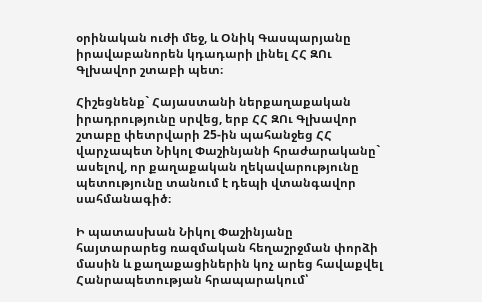օրինական ուժի մեջ, և Օնիկ Գասպարյանը իրավաբանորեն կդադարի լինել ՀՀ ԶՈւ Գլխավոր շտաբի պետ։

Հիշեցնենք` Հայաստանի ներքաղաքական իրադրությունը սրվեց, երբ ՀՀ ԶՈւ Գլխավոր շտաբը փետրվարի 25-ին պահանջեց ՀՀ վարչապետ Նիկոլ Փաշինյանի հրաժարականը` ասելով, որ քաղաքական ղեկավարությունը պետությունը տանում է դեպի վտանգավոր սահմանագիծ։

Ի պատասխան Նիկոլ Փաշինյանը հայտարարեց ռազմական հեղաշրջման փորձի մասին և քաղաքացիներին կոչ արեց հավաքվել Հանրապետության հրապարակում՝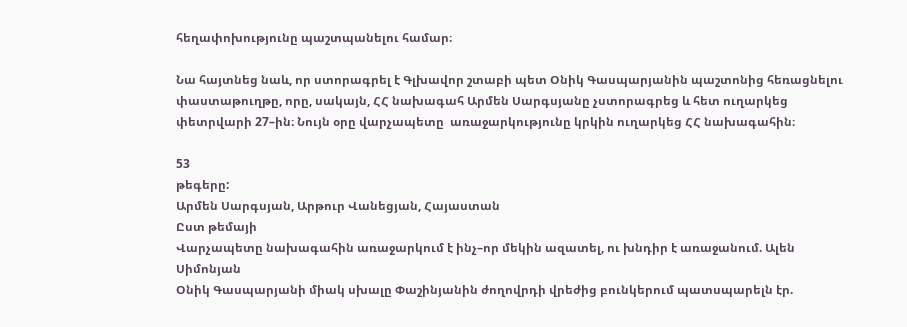հեղափոխությունը պաշտպանելու համար։

Նա հայտնեց նաև, որ ստորագրել է Գլխավոր շտաբի պետ Օնիկ Գասպարյանին պաշտոնից հեռացնելու փաստաթուղթը, որը, սակայն, ՀՀ նախագահ Արմեն Սարգսյանը չստորագրեց և հետ ուղարկեց փետրվարի 27–ին։ Նույն օրը վարչապետը  առաջարկությունը կրկին ուղարկեց ՀՀ նախագահին։

53
թեգերը:
Արմեն Սարգսյան, Արթուր Վանեցյան, Հայաստան
Ըստ թեմայի
Վարչապետը նախագահին առաջարկում է ինչ–որ մեկին ազատել, ու խնդիր է առաջանում. Ալեն Սիմոնյան
Օնիկ Գասպարյանի միակ սխալը Փաշինյանին ժողովրդի վրեժից բունկերում պատսպարելն էր.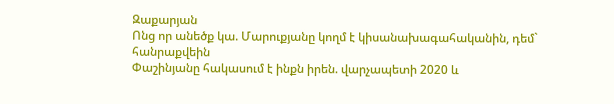Զաքարյան
Ոնց որ անեծք կա. Մարուքյանը կողմ է կիսանախագահականին, դեմ` հանրաքվեին
Փաշինյանը հակասում է ինքն իրեն. վարչապետի 2020 և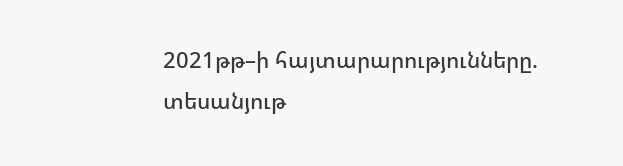2021թթ–ի հայտարարությունները. տեսանյութ